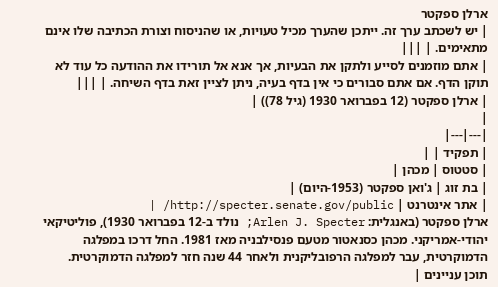ארלן ספקטר
| יש לשכתב ערך זה. ייתכן שהערך מכיל טעויות, או שהניסוח וצורת הכתיבה שלו אינם מתאימים. | |||
| אתם מוזמנים לסייע ולתקן את הבעיות, אך אנא אל תורידו את ההודעה כל עוד לא תוקן הדף. אם אתם סבורים כי אין בדף בעיה, ניתן לציין זאת בדף השיחה. | |||
| ארלן ספקטר (12 בפברואר 1930 (גיל 78)) |
|
|---|---|
| תפקיד | |
| סטטוס | מכהן |
| בת זוג | ג'ואן ספקטר (1953-היום) |
| אתר אינטרנט | http://specter.senate.gov/public/ |
ארלן ספקטר (באנגלית: Arlen J. Specter; נולד ב-12 בפברואר 1930), פוליטיקאי יהודי-אמריקני. מכהן כסנאטור מטעם פנסילבניה מאז 1981. החל דרכו במפלגה הדמוקרטית, עבר למפלגה הרפובליקנית ולאחר 44 שנה חזר למפלגה הדמוקרטית.
תוכן עניינים |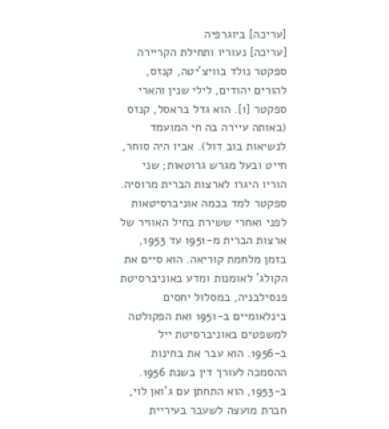[עריכה] ביוגרפיה
[עריכה] נעוריו ותחילת הקריירה
ספקטר נולד בוויצ'יטה, קנזס, להורים יהודים, לילי שנין והארי ספקטר [1]. הוא גדל בראסל, קנזס (באותה עיירה בה חי המועמד לנשיאות בוב דול). אביו היה סוחר, חייט ובעל מגרש גרוטאות; שני הוריו היגרו לארצות הברית מרוסיה. ספקטר למד בכמה אוניברסיטאות לפני ואחרי ששירת בחיל האוויר של ארצות הברית מ-1951 עד 1953, בזמן מלחמת קוריאה. הוא סיים את הקולג' לאומנות ומדע באוניברסיטת פנסילבניה, במסלול יחסים בינלאומיים ב-1951 ואת הפקולטה למשפטים באוניברסיטת ייל ב-1956. הוא עבר את בחינות ההסמכה לעורך דין בשנת 1956.
ב-1953, הוא התחתן עם ג'ואן לוי, חברת מועצה לשעבר בעיריית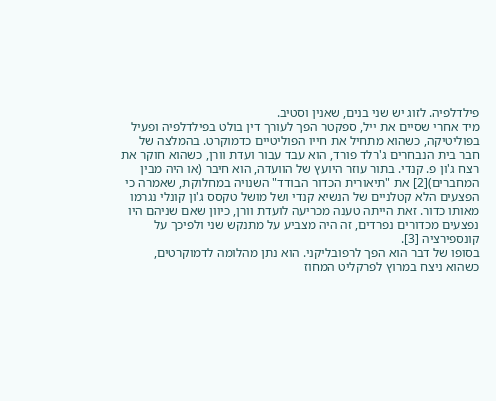פילדלפיה. לזוג יש שני בנים, שאנין וסטיב.
מיד אחרי שסיים את ייל, ספקטר הפך לעורך דין בולט בפילדלפיה ופעיל בפוליטיקה, כשהוא מתחיל את חייו הפוליטיים כדמוקרט. בהמלצה של חבר בית הנבחרים ג'רלד פורד, הוא עבד עבור ועדת וורן, כשהוא חוקר את רצח ג'ון פ. קנדי. בתור עוזר היועץ של הוועדה, הוא חיבר (או היה מבין המחברים)[2] את "תיאורית הכדור הבודד" השנויה במחלוקת, שאמרה כי הפצעים הלא קטלניים של הנשיא קנדי ושל מושל טקסס ג'ון קונלי נגרמו מאותו כדור. זאת הייתה טענה מכריעה לועדת וורן, כיוון שאם שניהם היו נפצעים מכדורים נפרדים, זה היה מצביע על מתנקש שני ולפיכך על קונספירציה [3].
בסופו של דבר הוא הפך לרפובליקני. הוא נתן מהלומה לדמוקרטים, כשהוא ניצח במרוץ לפרקליט המחוז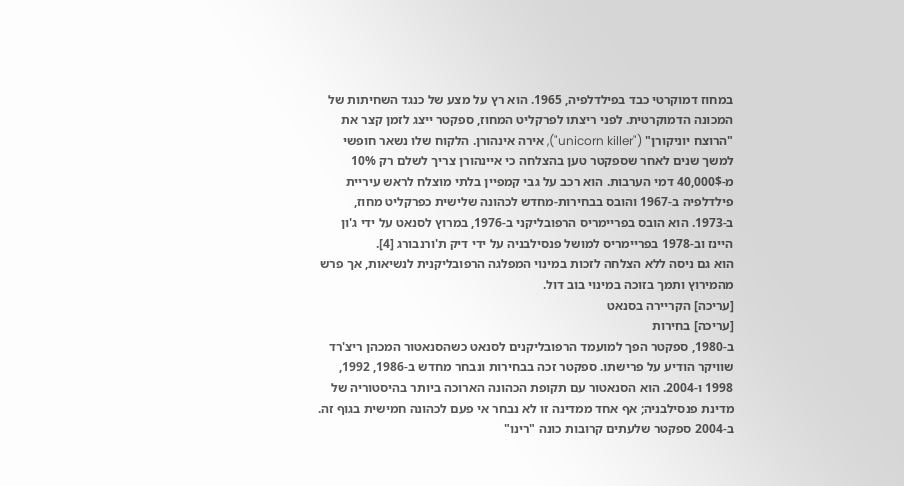במחוז דמוקרטי כבד בפילדלפיה, 1965. הוא רץ על מצע של כנגד השחיתות של המכונה הדמוקרטית. לפני ריצתו לפרקליט המחוז, ספקטר ייצג לזמן קצר את "הרוצח יוניקורן" ("unicorn killer"), אירה אינהורן. הלקוח שלו נשאר חופשי למשך שנים לאחר שספקטר טען בהצלחה כי איינהורן צריך לשלם רק 10% מ-40,000$ דמי הערבות. הוא רכב על גבי קמפיין בלתי מוצלח לראש עיריית פילדלפיה ב-1967 והובס בבחירות-מחדש לכהונה שלישית כפרקליט מחוז, ב-1973. הוא הובס בפריימריס הרפובליקני ב-1976, במרוץ לסנאט על ידי ג'ון היינז וב-1978 בפריימריס למושל פנסילבניה על ידי דיק ת'ורנבורג [4].
הוא גם ניסה ללא הצלחה לזכות במינוי המפלגה הרפובליקנית לנשיאות, אך פרש מהמירוץ ותמך בזוכה במינוי בוב דול.
[עריכה] הקריירה בסנאט
[עריכה] בחירות
ב-1980, ספקטר הפך למועמד הרפובליקנים לסנאט כשהסנאטור המכהן ריצ'רד שוויקר הודיע על פרישתו. ספקטר זכה בבחירות ונבחר מחדש ב-1986, 1992, 1998 ו-2004. הוא הסנאטור עם תקופת הכהונה הארוכה ביותר בהיסטוריה של מדינת פנסילבניה; אף אחד ממדינה זו לא נבחר אי פעם לכהונה חמישית בגוף זה.
ב-2004 ספקטר שלעתים קרובות כונה "רינו"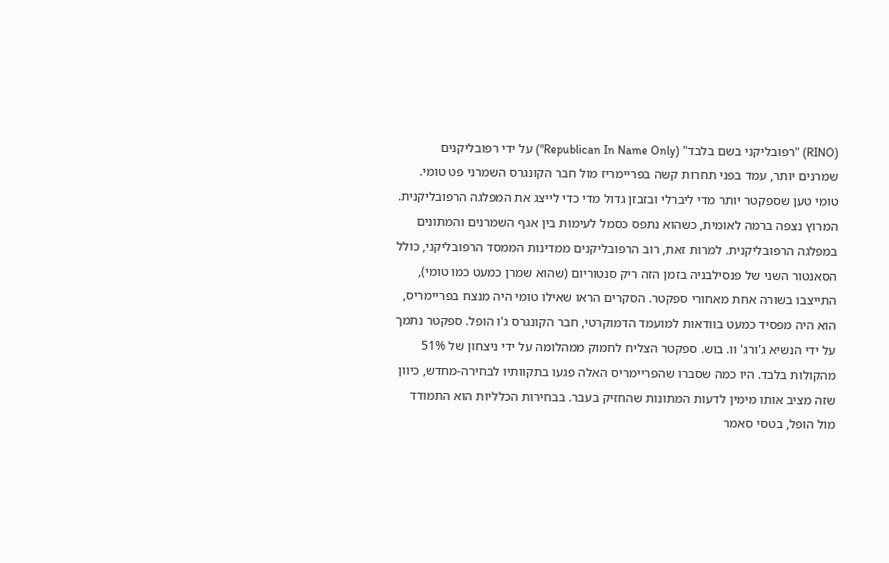(RINO) "רפובליקני בשם בלבד" (Republican In Name Only") על ידי רפובליקנים שמרנים יותר, עמד בפני תחרות קשה בפריימריז מול חבר הקונגרס השמרני פט טומי. טומי טען שספקטר יותר מדי ליברלי ובזבזן גדול מדי כדי לייצג את המפלגה הרפובליקנית. המרוץ נצפה ברמה לאומית, כשהוא נתפס כסמל לעימות בין אגף השמרנים והמתונים במפלגה הרפובליקנית. למרות זאת, רוב הרפובליקנים ממדינות הממסד הרפובליקני, כולל הסאנטור השני של פנסילבניה בזמן הזה ריק סנטוריום (שהוא שמרן כמעט כמו טומי), התייצבו בשורה אחת מאחורי ספקטר. הסקרים הראו שאילו טומי היה מנצח בפריימריס, הוא היה מפסיד כמעט בוודאות למועמד הדמוקרטי, חבר הקונגרס ג'ו הופל. ספקטר נתמך על ידי הנשיא ג'ורג' וו. בוש. ספקטר הצליח לחמוק ממהלומה על ידי ניצחון של 51% מהקולות בלבד. היו כמה שסברו שהפריימריס האלה פגעו בתקוותיו לבחירה-מחדש, כיוון שזה מציב אותו מימין לדעות המתונות שהחזיק בעבר. בבחירות הכלליות הוא התמודד מול הופל, בטסי סאמר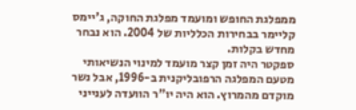ממפלגת החופש ומועמד מפלגת החוקה, ג'יימס קליימר בבחירות הכלליות של 2004. הוא נבחר מחדש בקלות.
ספקטר היה זמן קצר מועמד למינוי הנשיאותי מטעם המפלגה הרפובליקנית ב-1996, אבל נשר מוקדם מהמרוץ. הוא היה יו"ר הוועדה לענייני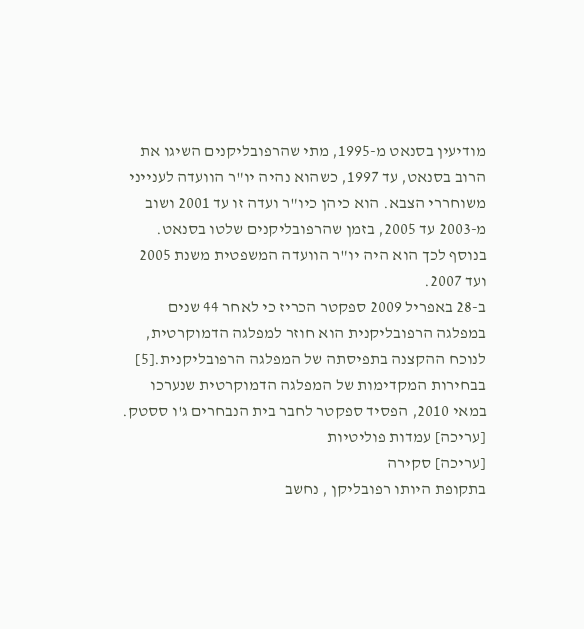מודיעין בסנאט מ-1995, מתי שהרפובליקנים השיגו את הרוב בסנאט, עד 1997, כשהוא נהיה יו"ר הוועדה לענייני משוחררי הצבא. הוא כיהן כיו"ר ועדה זו עד 2001 ושוב מ-2003 עד 2005, בזמן שהרפובליקנים שלטו בסנאט. בנוסף לכך הוא היה יו"ר הוועדה המשפטית משנת 2005 ועד 2007.
ב-28 באפריל 2009 ספקטר הכריז כי לאחר 44 שנים במפלגה הרפובליקנית הוא חוזר למפלגה הדמוקרטית, לנוכח ההקצנה בתפיסתה של המפלגה הרפובליקנית.[5]
בבחירות המקדימות של המפלגה הדמוקרטית שנערכו במאי 2010, הפסיד ספקטר לחבר בית הנבחרים ג'ו ססטק.
[עריכה] עמדות פוליטיות
[עריכה] סקירה
בתקופת היותו רפובליקן , נחשב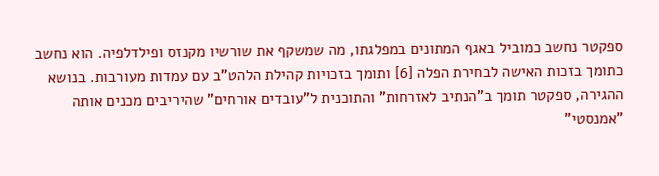ספקטר נחשב כמוביל באגף המתונים במפלגתו, מה שמשקף את שורשיו מקנזס ופילדלפיה. הוא נחשב כתומך בזכות האישה לבחירת הפלה [6] ותומך בזכויות קהילת הלהט"ב עם עמדות מעורבות. בנושא ההגירה, ספקטר תומך ב"הנתיב לאזרחות" והתוכנית ל"עובדים אורחים" שהיריבים מכנים אותה "אמנסטי"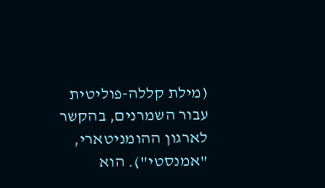(מילת קללה-פוליטית עבור השמרנים, בהקשר לארגון ההומניטארי, "אמנסטי"). הוא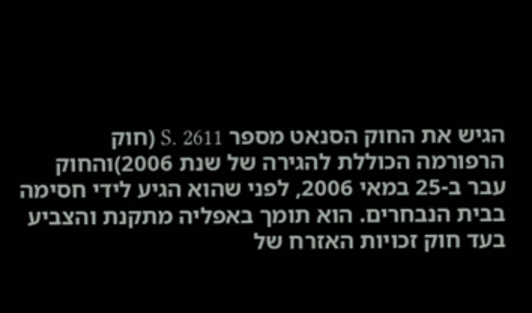הגיש את החוק הסנאט מספר S. 2611 (חוק הרפורמה הכוללת להגירה של שנת 2006)והחוק עבר ב-25 במאי 2006, לפני שהוא הגיע לידי חסימה בבית הנבחרים. הוא תומך באפליה מתקנת והצביע בעד חוק זכויות האזרח של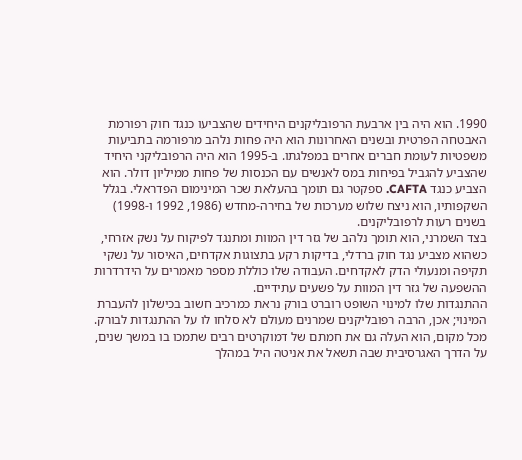1990. הוא היה בין ארבעת הרפובליקנים היחידים שהצביעו כנגד חוק רפורמת האבטחה הפרטית ובשנים האחרונות הוא היה פחות נלהב מרפורמה בתביעות משפטיות לעומת חברים אחרים במפלגתו. ב-1995 הוא היה הרפובליקני היחיד שהצביע להגביל בפיחות במס לאנשים עם הכנסות של פחות ממיליון דולר. הוא הצביע כנגד CAFTA. ספקטר גם תומך בהעלאת שכר המינימום הפדראלי. בגלל השקפותיו, הוא ניצח שלוש מערכות של בחירה-מחדש (1986, 1992 ו-1998) בשנים רעות לרפובליקנים.
בצד השמרני, הוא תומך נלהב של גזר דין המוות ומתנגד לפיקוח על נשק אזרחי, כשהוא מצביע נגד חוק ברדלי, בדיקות רקע בתצוגות אקדחים, האיסור על נשקי תקיפה ומנעולי הדק לאקדחים. העבודה שלו כוללת מספר מאמרים על הידרדרות ההשפעה של גזר דין המוות על פשעים עתידיים.
ההתנגדות שלו למינוי השופט רוברט בורק נראת כמרכיב חשוב בכישלון להעברת המינוי; אכן, הרבה רפובליקנים שמרנים מעולם לא סלחו לו על ההתנגדות לבורק. מכל מקום, הוא העלה גם את חמתם של דמוקרטים רבים שתמכו בו במשך שנים, על הדרך האגרסיבית שבה תשאל את אניטה היל במהלך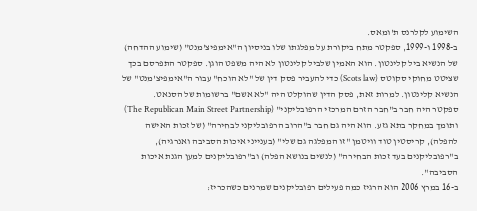השימוע לקלרנס ת'ומאס.
ב-1998 ו-1999, ספקטר מתח ביקורת על מפלגתו שלו בניסיון ה"אימפיצ'מנט" (שימוע ההדחה) של הנשיא ביל קלינטון. הוא האמין שלביל קלינטון לא היה משפט הוגן. ספקטר התפרסם בכך שציטט מחוקי סקוטס (Scots law) כדי להעביר פסק דין של "לא הוכח" עבור ה"אימפיצ'מנט" של הנשיא קלינטון. למרות זאת, פסק הדין שהוקלט היה "לא אשם" ברשומות של הסנאט.
ספקטר היה חבר ב"חבר הזרם המרכזי הרפובליקני" (The Republican Main Street Partnership) ותומך במחקר בתא גזע. הוא היה גם חבר ב"הרוב הרפובליקני לבחירה" (של זכות האישה להפלה), קריסטין טוד וויטמן "זו המפלגה גם שלי" (בענייני איכות הסביבה ואנרגיה), ב"רפובליקנים בעד זכות הבחירה" (לנשים בנושא הפלה) וב"רפובליקנים למען הגנת איכות הסביבה".
ב-16 במרץ 2006 הוא הרגיז כמה פעילים רפובליקנים שמרנים כשהכריז: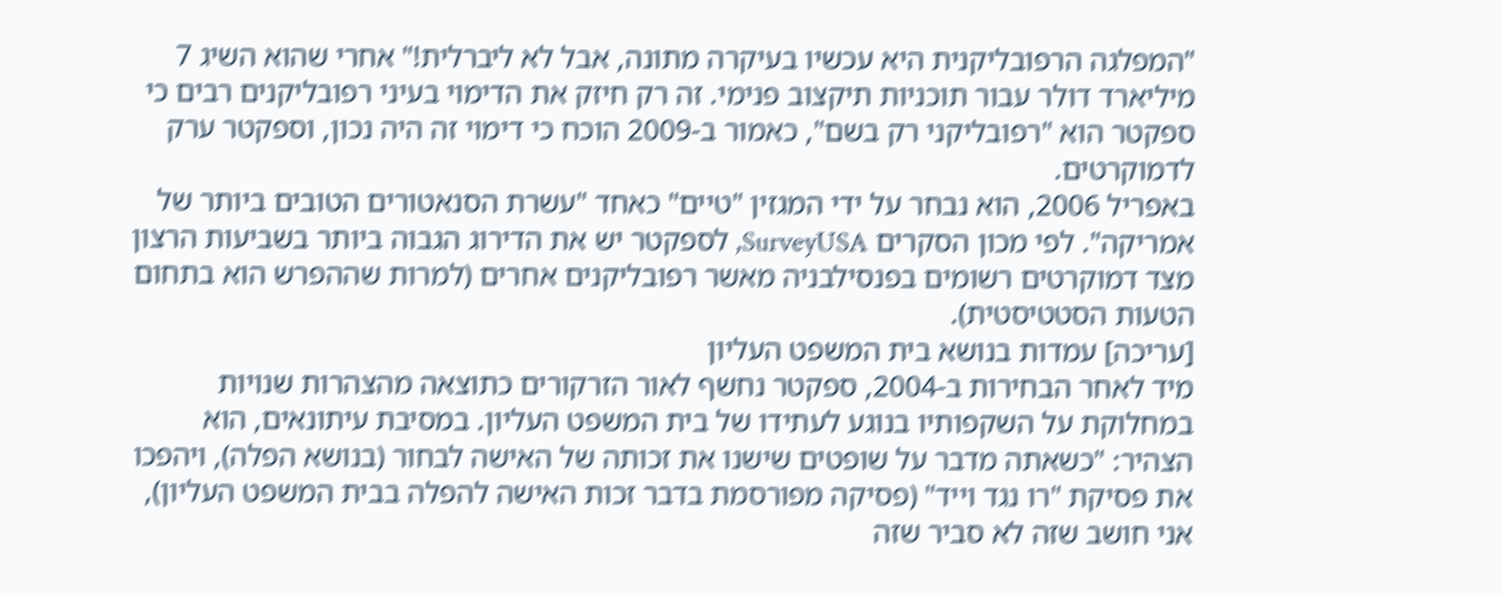"המפלגה הרפובליקנית היא עכשיו בעיקרה מתונה, אבל לא ליברלית!" אחרי שהוא השיג 7 מיליארד דולר עבור תוכניות תיקצוב פנימי. זה רק חיזק את הדימוי בעיני רפובליקנים רבים כי ספקטר הוא "רפובליקני רק בשם", כאמור ב-2009 הוכח כי דימוי זה היה נכון, וספקטר ערק לדמוקרטים.
באפריל 2006, הוא נבחר על ידי המגזין "טיים" כאחד "עשרת הסנאטורים הטובים ביותר של אמריקה". לפי מכון הסקרים SurveyUSA, לספקטר יש את הדירוג הגבוה ביותר בשביעות הרצון מצד דמוקרטים רשומים בפנסילבניה מאשר רפובליקנים אחרים (למרות שההפרש הוא בתחום הטעות הסטטיסטית).
[עריכה] עמדות בנושא בית המשפט העליון
מיד לאחר הבחירות ב-2004, ספקטר נחשף לאור הזרקורים כתוצאה מהצהרות שנויות במחלוקת על השקפותיו בנוגע לעתידו של בית המשפט העליון. במסיבת עיתונאים, הוא הצהיר: "כשאתה מדבר על שופטים שישנו את זכותה של האישה לבחור (בנושא הפלה), ויהפכו את פסיקת "רו נגד וייד" (פסיקה מפורסמת בדבר זכות האישה להפלה בבית המשפט העליון), אני חושב שזה לא סביר שזה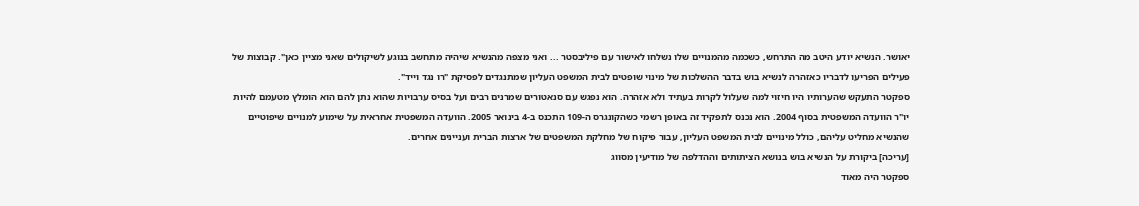יאושר. הנשיא יודע היטב מה התרחש, כשכמה מהמנויים שלו נשלחו לאישור עם פיליבסטר ... ואני מצפה מהנשיא שיהיה מתחשב בנוגע לשיקולים שאני מציין כאן". קבוצות של פעילים הפריעו לדבריו כאזהרה לנשיא בוש בדבר ההשלכות של מינוי שופטים לבית המשפט העליון שמתנגדים לפסיקת "רו נגד וייד".
ספקטר התעקש שהערותיו היו חיזוי למה שעלול לקרות בעתיד ולא אזהרה. הוא נפגש עם סנאטורים שמרנים רבים ועל בסיס ערבויות שהוא נתן להם הוא הומלץ מטעמם להיות יו"ר הוועדה המשפטית בסוף 2004. הוא נכנס לתפקיד זה באופן רשמי כשהקונגרס ה-109 התכנס ב-4 בינואר 2005. הוועדה המשפטית אחראית על שימוע למנויים שיפוטיים שהנשיא מחליט עליהם, כולל מינויים לבית המשפט העליון, עבור פיקוח של מחלקת המשפטים של ארצות הברית ועניינים אחרים.
[עריכה] ביקורת על הנשיא בוש בנושא הציתותים וההדלפה של מודיעין מסווג
ספקטר היה מאוד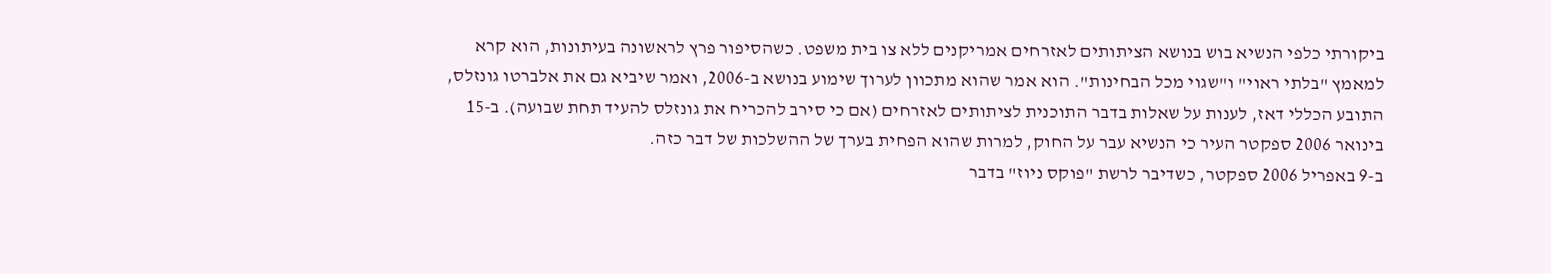ביקורתי כלפי הנשיא בוש בנושא הציתותים לאזרחים אמריקנים ללא צו בית משפט. כשהסיפור פרץ לראשונה בעיתונות, הוא קרא למאמץ "בלתי ראוי" ו"שגוי מכל הבחינות". הוא אמר שהוא מתכוון לערוך שימוע בנושא ב-2006, ואמר שיביא גם את אלברטו גונזלס, התובע הכללי דאז, לענות על שאלות בדבר התוכנית לציתותים לאזרחים (אם כי סירב להכריח את גונזלס להעיד תחת שבועה). ב-15 בינואר 2006 ספקטר העיר כי הנשיא עבר על החוק, למרות שהוא הפחית בערך של ההשלכות של דבר כזה.
ב-9 באפריל 2006 ספקטר, כשדיבר לרשת "פוקס ניוז" בדבר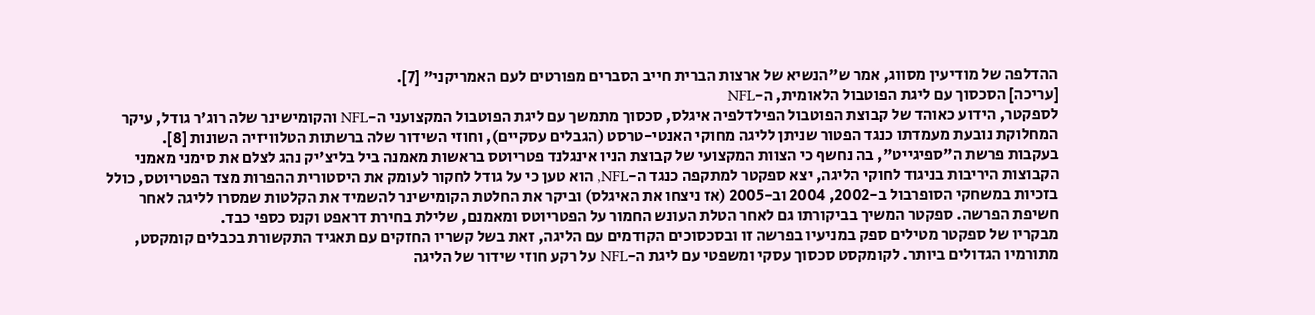ההדלפה של מודיעין מסווג, אמר ש"הנשיא של ארצות הברית חייב הסברים מפורטים לעם האמריקני" [7].
[עריכה] הסכסוך עם ליגת הפוטבול הלאומית, ה-NFL
לספקטר, הידוע כאוהד של קבוצת הפוטבול הפילדלפיה איגלס, סכסוך מתמשך עם ליגת הפוטבול המקצועני ה-NFL והקומישינר שלה רוג'ר גודל, עיקר המחלוקת נובעת מעמדתו כנגד הפטור שניתן לליגה מחוקי האנטי-טרסט (הגבלים עסקיים), וחוזי השידור שלה ברשתות הטלוויזיה השונות [8].
בעקבות פרשת ה"ספיגייט", בה נחשף כי הצוות המקצועי של קבוצת הניו אינגלנד פטריוטס בראשות מאמנה ביל בליצ'יק נהג לצלם את סימני מאמני הקבוצות היריבות בניגוד לחוקי הליגה, יצא ספקטר למתקפה כנגד ה-NFL, הוא טען כי על גודל לחקור לעומק את היסטורית ההפרות מצד הפטריוטס, כולל בזכיות במשחקי הסופרבול ב-2002, 2004 וב-2005 (אז ניצחו את האיגלס) וביקר את החלטת הקומישינר להשמיד את הקלטות שמסרו לליגה לאחר חשיפת הפרשה. ספקטר המשיך בביקורתו גם לאחר הטלת העונש החמור על הפטריוטס ומאמנם, שלילת בחירת דראפט וקנס כספי כבד.
מבקריו של ספקטר מטילים ספק במניעיו בפרשה זו ובסכסוכים הקודמים עם הליגה, זאת בשל קשריו החזקים עם תאגיד התקשורת בכבלים קומקסט, מתורמיו הגדולים ביותר. לקומקסט סכסוך עסקי ומשפטי עם ליגת ה-NFL על רקע חוזי שידור של הליגה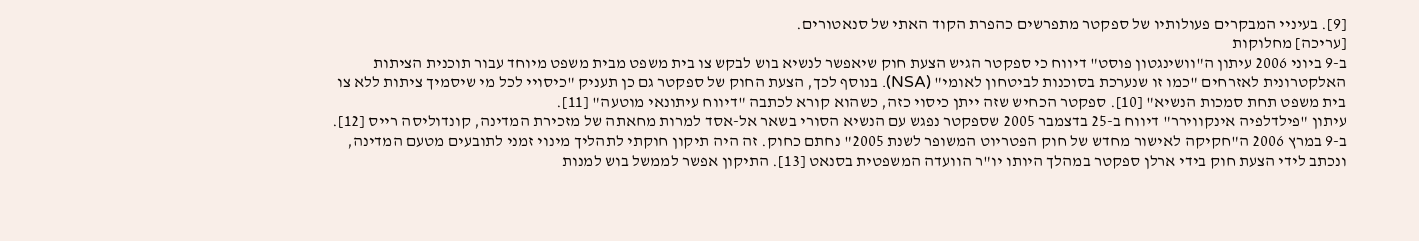[9]. בעיניי המבקרים פעולותיו של ספקטר מתפרשים כהפרת הקוד האתי של סנאטורים.
[עריכה] מחלוקות
ב-9 ביוני 2006 עיתון ה"וושינגטון פוסט" דיווח כי ספקטר הגיש הצעת חוק שיאפשר לנשיא בוש לבקש צו בית משפט מבית משפט מיוחד עבור תוכנית הציתות האלקטרונית לאזרחים "כמו זו שנערכת בסוכנות לביטחון לאומי" (NSA). בנוסף לכך, הצעת החוק של ספקטר גם כן תעניק "כיסויי לכל מי שיסמיך ציתות ללא צו בית משפט תחת סמכות הנשיא" [10]. ספקטר הכחיש שזה ייתן כיסוי כזה, כשהוא קורא לכתבה "דיווח עיתונאי מוטעה" [11].
עיתון "פילדלפיה אינקווירר" דיווח ב-25 בדצמבר 2005 שספקטר נפגש עם הנשיא הסורי בשאר אל-אסד למרות מחאתה של מזכירת המדינה, קונדוליסה רייס [12].
ב-9 במרץ 2006 ה"חקיקה לאישור מחדש של חוק הפטריוט המשופר לשנת 2005" נחתם כחוק. זה היה תיקון חוקתי לתהליך מינוי זמני לתובעים מטעם המדינה, ונכתב לידי הצעת חוק בידי ארלן ספקטר במהלך היותו יו"ר הוועדה המשפטית בסנאט [13]. התיקון אפשר לממשל בוש למנות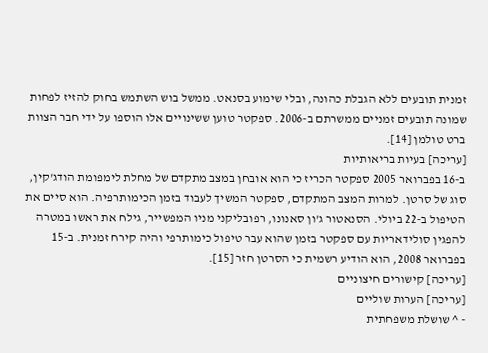זמנית תובעים ללא הגבלת כהונה, ובלי שימוע בסנאט. ממשל בוש השתמש בחוק להזיז לפחות שמונה תובעים זמניים ממשרתם ב-2006. ספקטר טוען ששינויים אלו הוספו על ידי חבר הצוות ברט טולמן [14].
[עריכה] בעיות בריאותיות
ב-16 בפברואר 2005 ספקטר הכריז כי הוא אובחן במצב מתקדם של מחלת לימפומת הודג'קין, סוג של סרטן. למרות המצב המתקדם, ספקטר המשיך לעבוד בזמן הכימותרפיה. הוא סיים את הטיפול ב-22 ביולי. הסנאטור ג'ון סאנונו, רפובליקני מניו המפשייר, גילח את ראשו במטרה להפגין סולידאריות עם ספקטר בזמן שהוא עבר טיפול כימותרפי והיה קירח זמנית. ב-15 בפברואר 2008, הוא הודיע רשמית כי הסרטן חזר [15].
[עריכה] קישורים חיצוניים
[עריכה] הערות שוליים
- ^ שושלת משפחתית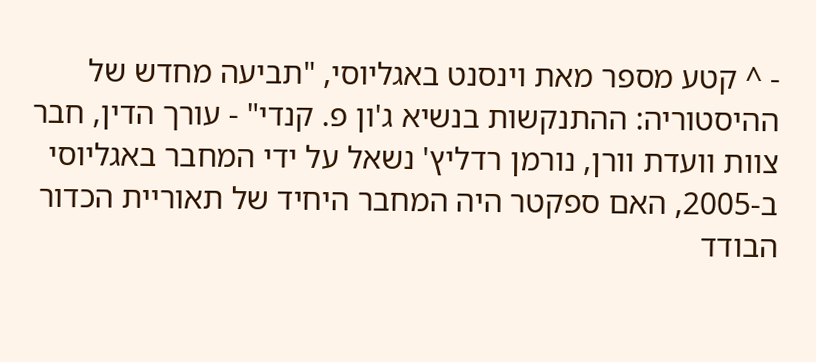- ^ קטע מספר מאת וינסנט באגליוסי, "תביעה מחדש של ההיסטוריה: ההתנקשות בנשיא ג'ון פ. קנדי" - עורך הדין, חבר צוות וועדת וורן, נורמן רדליץ' נשאל על ידי המחבר באגליוסי ב-2005, האם ספקטר היה המחבר היחיד של תאוריית הכדור הבודד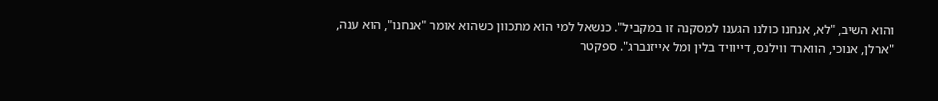והוא השיב, "לא, אנחנו כולנו הגענו למסקנה זו במקביל". כנשאל למי הוא מתכוון כשהוא אומר "אנחנו", הוא ענה, "ארלן, אנוכי, הווארד ווילנס, דייוויד בלין ומל אייזנברג". ספקטר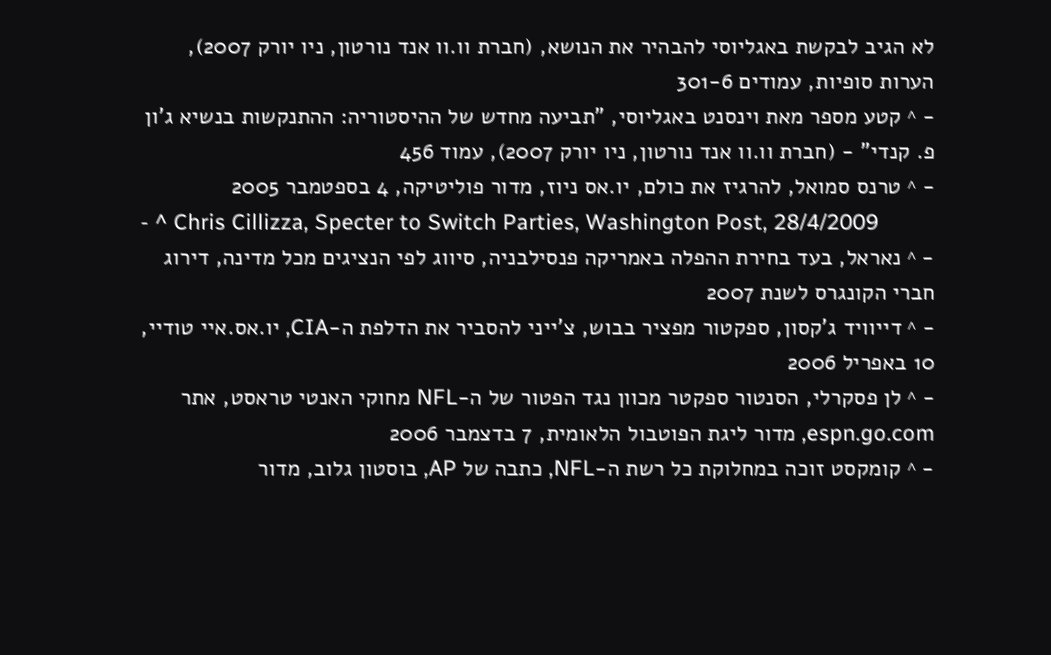לא הגיב לבקשת באגליוסי להבהיר את הנושא, (חברת וו.וו אנד נורטון, ניו יורק 2007), הערות סופיות, עמודים 301-6
- ^ קטע מספר מאת וינסנט באגליוסי, "תביעה מחדש של ההיסטוריה: ההתנקשות בנשיא ג'ון פ. קנדי" - (חברת וו.וו אנד נורטון, ניו יורק 2007), עמוד 456
- ^ טרנס סמואל, להרגיז את כולם, יו.אס ניוז, מדור פוליטיקה, 4 בספטמבר 2005
- ^ Chris Cillizza, Specter to Switch Parties, Washington Post, 28/4/2009
- ^ נאראל, בעד בחירת ההפלה באמריקה פנסילבניה, סיווג לפי הנציגים מכל מדינה, דירוג חברי הקונגרס לשנת 2007
- ^ דייוויד ג'קסון, ספקטור מפציר בבוש, צ'ייני להסביר את הדלפת ה-CIA, יו.אס.איי טודיי, 10 באפריל 2006
- ^ לן פסקרלי, הסנטור ספקטר מכוון נגד הפטור של ה-NFL מחוקי האנטי טראסט, אתר espn.go.com, מדור ליגת הפוטבול הלאומית, 7 בדצמבר 2006
- ^ קומקסט זוכה במחלוקת כל רשת ה-NFL, כתבה של AP, בוסטון גלוב, מדור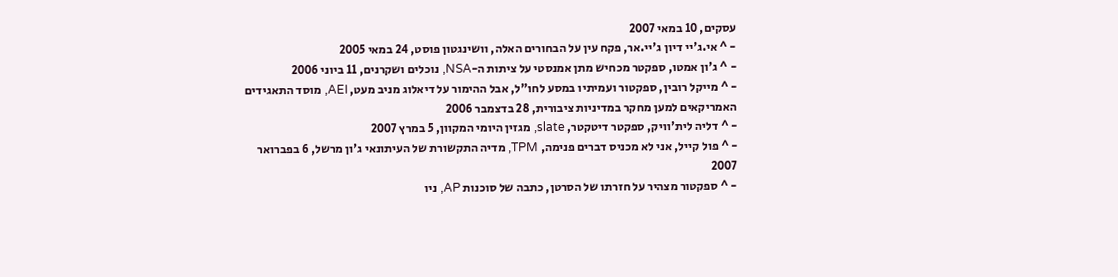עסקים, 10 במאי 2007
- ^ אי.ג'יי דיון ג'יי.אר, פקח עין על הבחורים האלה, וושינגטון פוסט, 24 במאי 2005
- ^ ג'ון אמטו, ספקטר מכחיש מתן אמנסטי על ציתות ה-NSA, נוכלים ושקרנים, 11 ביוני 2006
- ^ מייקל רובין, ספקטור ועמיתיו במסע לחו"ל, אבל ההימור על דיאלוג מניב מעט, AEI, מוסד התאגידים האמריקאים למען מחקר במדיניות ציבורית, 28 בדצמבר 2006
- ^ דליה לית'וויק, ספקטר דיטקטר, slate, מגזין היומי המקוון, 5 במרץ 2007
- ^ פול קייל, אני לא מכניס דברים פנימה, TPM, מדיה התקשורת של העיתונאי ג'ון מרשל, 6 בפברואר 2007
- ^ ספקטור מצהיר על חזרתו של הסרטן, כתבה של סוכנות AP, ניו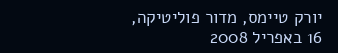יורק טיימס, מדור פוליטיקה, 16 באפריל 2008